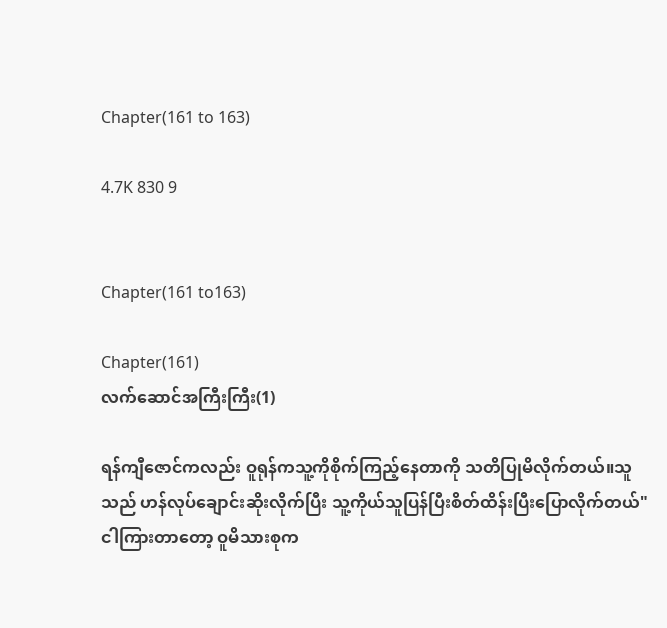Chapter(161 to 163)

4.7K 830 9


Chapter(161 to163)

Chapter(161)
လက်ဆောင်အကြီးကြီး(1)

ရန်ကျီဇောင်ကလည်း ဝူရုန်ကသူ့ကိုစိုက်ကြည့်နေတာကို သတိပြုမိလိုက်တယ်။သူသည် ဟန်လုပ်ချောင်းဆိုးလိုက်ပြီး သူ့ကိုယ်သူပြန်ပြီးစိတ်ထိန်းပြီးပြောလိုက်တယ်"ငါကြားတာတော့ ဝူမိသားစုက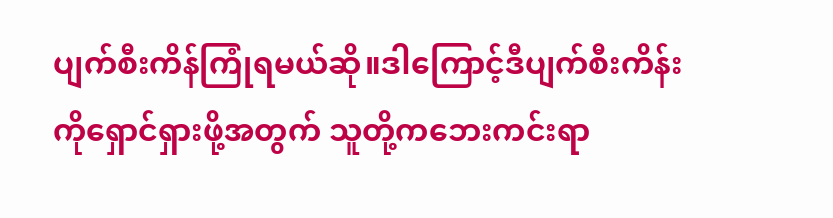ပျက်စီးကိန်ကြုံရမယ်ဆို။ဒါကြောင့်ဒီပျက်စီးကိန်းကိုရှောင်ရှားဖို့အတွက် သူတို့ကဘေးကင်းရာ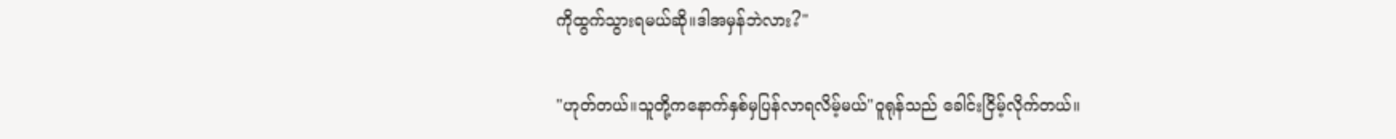ကိုထွက်သွားရမယ်ဆို။ဒါအမှန်ဘဲလား?"

"ဟုတ်တယ်။သူတို့ကနောက်နှစ်မှပြန်လာရလိမ့်မယ်"ဝူရုန်သည် ခေါင်းငြိမ့်လိုက်တယ်။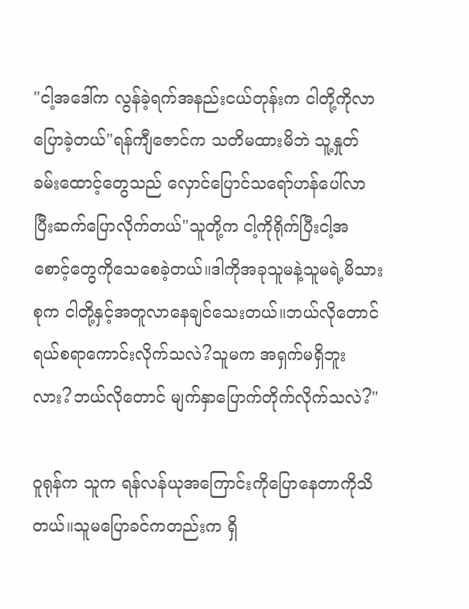"ငါ့အဒေါ်က လွန်ခဲ့ရက်အနည်းငယ်တုန်းက ငါတို့ကိုလာပြောခဲ့တယ်"ရန်ကျီဇောင်က သတိမထားမိဘဲ သူ့နှုတ်ခမ်းထောင့်တွေသည် လှောင်ပြောင်သရော်ဟန်ပေါ်လာပြီးဆက်ပြောလိုက်တယ်"သူတို့က ငါ့ကိုရိုက်ပြီးငါ့အစောင့်တွေကိုသေစေခဲ့တယ်။ဒါကိုအခုသူမနဲ့သူမရဲ့မိသားစုက ငါတို့နှင့်အတူလာနေချင်သေးတယ်။ဘယ်လိုတောင်ရယ်စရာကောင်းလိုက်သလဲ?သူမက အရှက်မရှိဘူးလား?ဘယ်လိုတောင် မျက်နှာပြောက်တိုက်လိုက်သလဲ?"

ဝူရုန်က သူက ရန်လန်ယုအကြောင်းကိုပြောနေတာကိုသိတယ်။သူမပြောခင်ကတည်းက ရှိ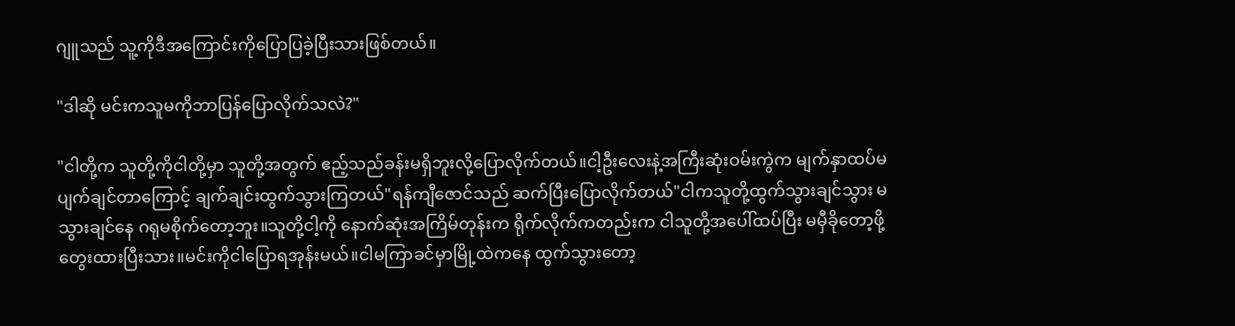ဂျူသည် သူ့ကိုဒီအကြောင်းကိုပြောပြခဲ့ပြီးသားဖြစ်တယ်။

"ဒါဆို မင်းကသူမကိုဘာပြန်ပြောလိုက်သလဲ?"

"ငါတို့က သူတို့ကိုငါတို့မှာ သူတို့အတွက် ဧည့်သည်ခန်းမရှိဘူးလို့ပြောလိုက်တယ်။ငါ့ဦးလေးနဲ့အကြီးဆုံးဝမ်းကွဲက မျက်နှာထပ်မပျက်ချင်တာကြောင့် ချက်ချင်းထွက်သွားကြတယ်"ရန်ကျီဇောင်သည် ဆက်ပြီးပြောလိုက်တယ်"ငါကသူတို့ထွက်သွားချင်သွား မသွားချင်နေ ဂရုမစိုက်တော့ဘူး။သူတို့ငါ့ကို နောက်ဆုံးအကြိမ်တုန်းက ရိုက်လိုက်ကတည်းက ငါသူတို့အပေါ်ထပ်ပြီး မမှီခိုတော့ဖို့တွေးထားပြီးသား။မင်းကိုငါပြောရအုန်းမယ်။ငါမကြာခင်မှာမြို့ထဲကနေ ထွက်သွားတော့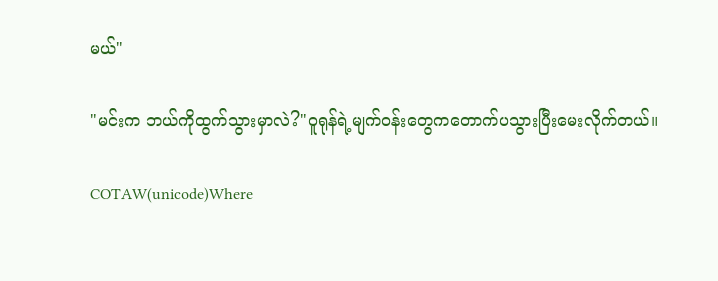မယ်"

"မင်းက ဘယ်ကိုထွက်သွားမှာလဲ?"ဝူရုန်ရဲ့မျက်ဝန်းတွေကတောက်ပသွားပြီးမေးလိုက်တယ်။

COTAW(unicode)Where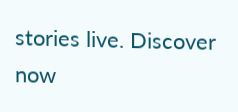stories live. Discover now